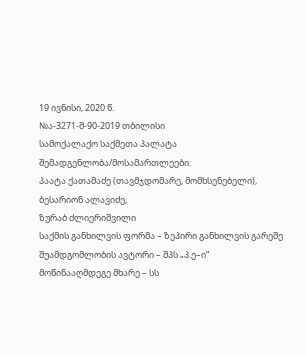19 ივნისი, 2020 წ.
№ა-3271-შ-90-2019 თბილისი
სამოქალაქო საქმეთა პალატა
შემადგენლობა/მოსამართლეები:
პაატა ქათამაძე (თავმჯდომარე, მომხსენებელი),
ბესარიონ ალავიძე,
ზურაბ ძლიერიშვილი
საქმის განხილვის ფორმა – ზეპირი განხილვის გარეშე
შუამდგომლობის ავტორი – შპს „პ.ე–ი“
მოწინააღმდეგე მხარე – სს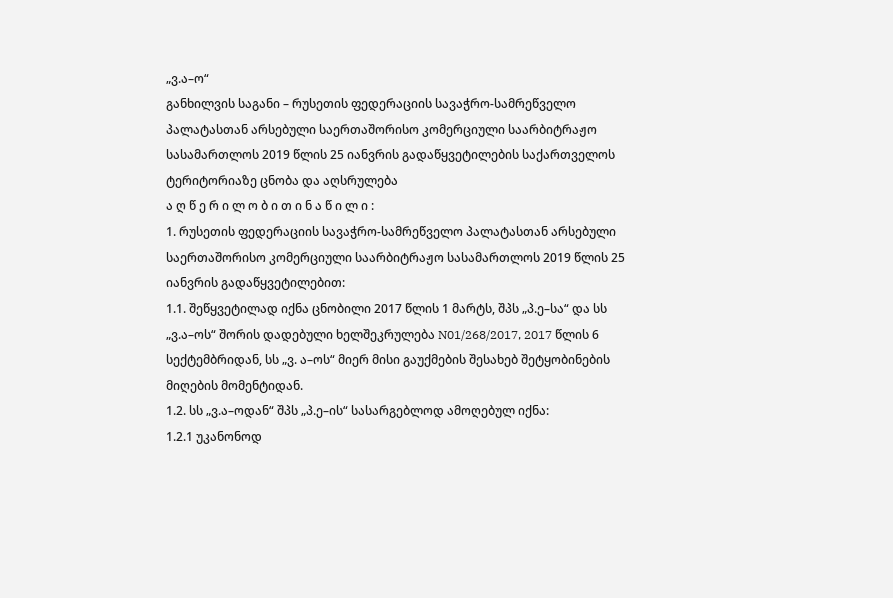„ვ.ა–ო“
განხილვის საგანი – რუსეთის ფედერაციის სავაჭრო-სამრეწველო პალატასთან არსებული საერთაშორისო კომერციული საარბიტრაჟო სასამართლოს 2019 წლის 25 იანვრის გადაწყვეტილების საქართველოს ტერიტორიაზე ცნობა და აღსრულება
ა ღ წ ე რ ი ლ ო ბ ი თ ი ნ ა წ ი ლ ი :
1. რუსეთის ფედერაციის სავაჭრო-სამრეწველო პალატასთან არსებული საერთაშორისო კომერციული საარბიტრაჟო სასამართლოს 2019 წლის 25 იანვრის გადაწყვეტილებით:
1.1. შეწყვეტილად იქნა ცნობილი 2017 წლის 1 მარტს, შპს „პ.ე–სა“ და სს „ვ.ა–ოს“ შორის დადებული ხელშეკრულება N01/268/2017, 2017 წლის 6 სექტემბრიდან, სს „ვ. ა–ოს“ მიერ მისი გაუქმების შესახებ შეტყობინების მიღების მომენტიდან.
1.2. სს „ვ.ა–ოდან“ შპს „პ.ე–ის“ სასარგებლოდ ამოღებულ იქნა:
1.2.1 უკანონოდ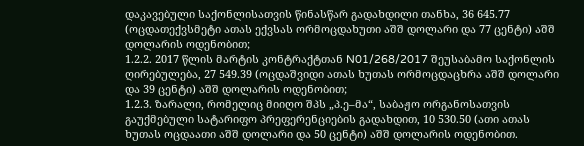დაკავებული საქონლისათვის წინასწარ გადახდილი თანხა, 36 645.77 (ოცდათექვსმეტი ათას ექვსას ორმოცდახუთი აშშ დოლარი და 77 ცენტი) აშშ დოლარის ოდენობით;
1.2.2. 2017 წლის მარტის კონტრაქტთან N01/268/2017 შეუსაბამო საქონლის ღირებულება, 27 549.39 (ოცდაშვიდი ათას ხუთას ორმოცდაცხრა აშშ დოლარი და 39 ცენტი) აშშ დოლარის ოდენობით;
1.2.3. ზარალი, რომელიც მიიღო შპს „პ.ე–მა“, საბაჟო ორგანოსათვის გაუქმებული სატარიფო პრეფერენციების გადახდით, 10 530.50 (ათი ათას ხუთას ოცდაათი აშშ დოლარი და 50 ცენტი) აშშ დოლარის ოდენობით.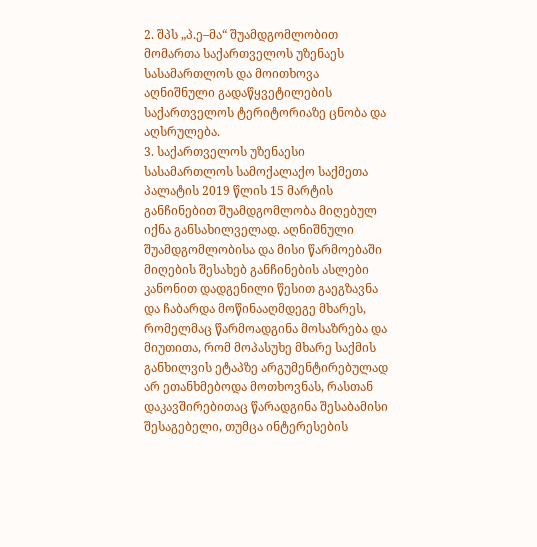2. შპს „პ.ე–მა“ შუამდგომლობით მომართა საქართველოს უზენაეს სასამართლოს და მოითხოვა აღნიშნული გადაწყვეტილების საქართველოს ტერიტორიაზე ცნობა და აღსრულება.
3. საქართველოს უზენაესი სასამართლოს სამოქალაქო საქმეთა პალატის 2019 წლის 15 მარტის განჩინებით შუამდგომლობა მიღებულ იქნა განსახილველად. აღნიშნული შუამდგომლობისა და მისი წარმოებაში მიღების შესახებ განჩინების ასლები კანონით დადგენილი წესით გაეგზავნა და ჩაბარდა მოწინააღმდეგე მხარეს, რომელმაც წარმოადგინა მოსაზრება და მიუთითა, რომ მოპასუხე მხარე საქმის განხილვის ეტაპზე არგუმენტირებულად არ ეთანხმებოდა მოთხოვნას, რასთან დაკავშირებითაც წარადგინა შესაბამისი შესაგებელი, თუმცა ინტერესების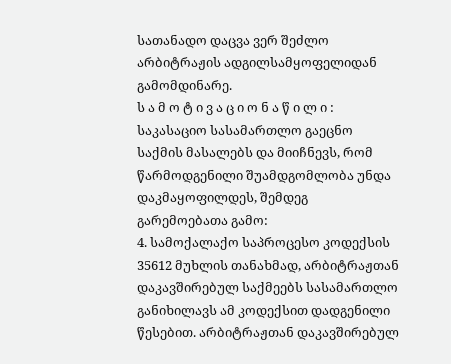სათანადო დაცვა ვერ შეძლო არბიტრაჟის ადგილსამყოფელიდან გამომდინარე.
ს ა მ ო ტ ი ვ ა ც ი ო ნ ა წ ი ლ ი :
საკასაციო სასამართლო გაეცნო საქმის მასალებს და მიიჩნევს, რომ წარმოდგენილი შუამდგომლობა უნდა დაკმაყოფილდეს, შემდეგ გარემოებათა გამო:
4. სამოქალაქო საპროცესო კოდექსის 35612 მუხლის თანახმად, არბიტრაჟთან დაკავშირებულ საქმეებს სასამართლო განიხილავს ამ კოდექსით დადგენილი წესებით. არბიტრაჟთან დაკავშირებულ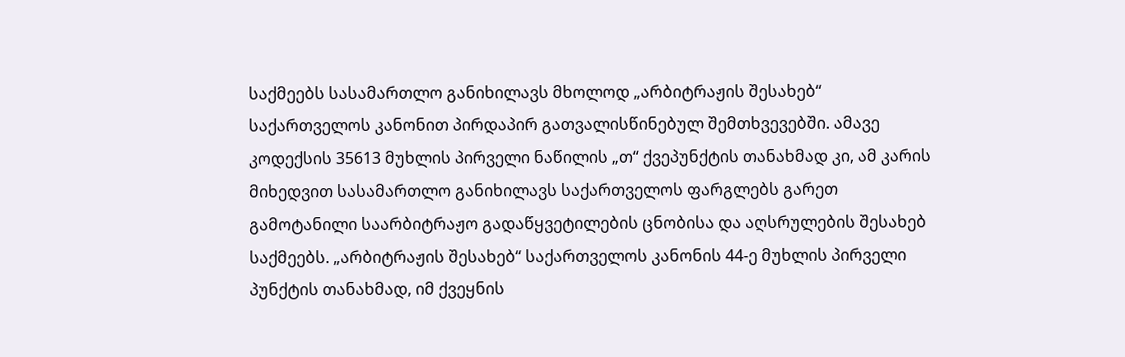საქმეებს სასამართლო განიხილავს მხოლოდ „არბიტრაჟის შესახებ“ საქართველოს კანონით პირდაპირ გათვალისწინებულ შემთხვევებში. ამავე კოდექსის 35613 მუხლის პირველი ნაწილის „თ“ ქვეპუნქტის თანახმად კი, ამ კარის მიხედვით სასამართლო განიხილავს საქართველოს ფარგლებს გარეთ გამოტანილი საარბიტრაჟო გადაწყვეტილების ცნობისა და აღსრულების შესახებ საქმეებს. „არბიტრაჟის შესახებ“ საქართველოს კანონის 44-ე მუხლის პირველი პუნქტის თანახმად, იმ ქვეყნის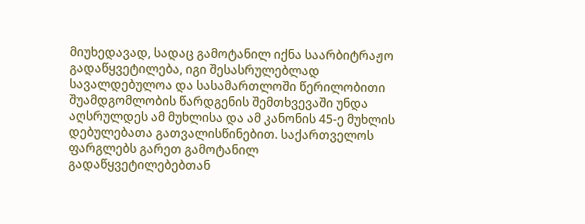მიუხედავად, სადაც გამოტანილ იქნა საარბიტრაჟო გადაწყვეტილება, იგი შესასრულებლად სავალდებულოა და სასამართლოში წერილობითი შუამდგომლობის წარდგენის შემთხვევაში უნდა აღსრულდეს ამ მუხლისა და ამ კანონის 45-ე მუხლის დებულებათა გათვალისწინებით. საქართველოს ფარგლებს გარეთ გამოტანილ გადაწყვეტილებებთან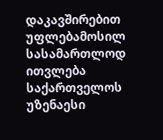დაკავშირებით უფლებამოსილ სასამართლოდ ითვლება საქართველოს უზენაესი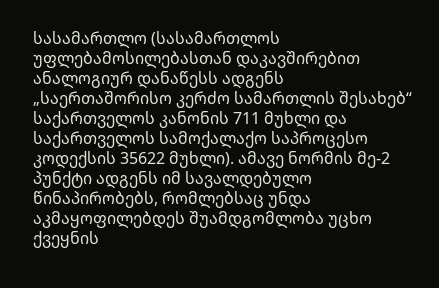სასამართლო (სასამართლოს უფლებამოსილებასთან დაკავშირებით ანალოგიურ დანაწესს ადგენს „საერთაშორისო კერძო სამართლის შესახებ“ საქართველოს კანონის 711 მუხლი და საქართველოს სამოქალაქო საპროცესო კოდექსის 35622 მუხლი). ამავე ნორმის მე-2 პუნქტი ადგენს იმ სავალდებულო წინაპირობებს, რომლებსაც უნდა აკმაყოფილებდეს შუამდგომლობა უცხო ქვეყნის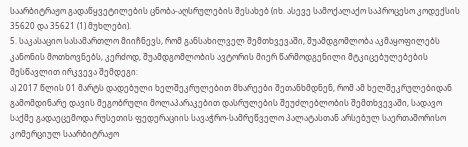საარბიტრაჟო გადაწყვეტილების ცნობა-აღსრულების შესახებ (იხ. ასევე სამოქალაქო საპროცესო კოდექსის 35620 და 35621 (1) მუხლები).
5. საკასაციო სასამართლო მიიჩნევს, რომ განსახილველ შემთხვევაში, შუამდგომლობა აკმაყოფილებს კანონის მოთხოვნებს, კერძოდ, შუამდგომლობის ავტორის მიერ წარმოდგენილი მტკიცებულებების შესწავლით ირკვევა შემდეგი:
ა) 2017 წლის 01 მარტს დადებული ხელშეკრულებით მხარეები შეთანხმდნენ, რომ ამ ხელშეკრულებიდან გამომდინარე დავის მეგობრული მოლაპარაკებით დასრულების შეუძლებლობის შემთხვევაში, სადავო საქმე გადაეცემოდა რუსეთის ფედერაციის სავაჭრო-სამრეწველო პალატასთან არსებულ საერთაშორისო კომერციულ საარბიტრაჟო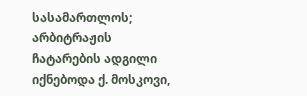სასამართლოს; არბიტრაჟის ჩატარების ადგილი იქნებოდა ქ. მოსკოვი,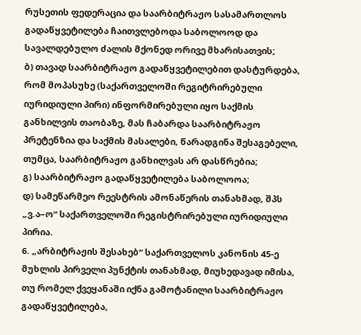რუსეთის ფედერაცია და საარბიტრაჟო სასამართლოს გადაწყვეტილება ჩაითვლებოდა საბოლოოდ და სავალდებულო ძალის მქონედ ორივე მხარისათვის;
ბ) თავად საარბიტრაჟო გადაწყვეტილებით დასტურდება, რომ მოპასუხე (საქართველოში რეგიტრირებული იურიდიული პირი) ინფორმირებული იყო საქმის განხილვის თაობაზე, მას ჩაბარდა საარბიტრაჟო პრეტენზია და საქმის მასალები, წარადგინა შესაგებელი, თუმცა, საარბიტრაჟო განხილვას არ დასწრებია;
გ) საარბიტრაჟო გადაწყვეტილება საბოლოოა;
დ) სამეწარმეო რეესტრის ამონაწერის თანახმად, შპს „ვ.ა–ო“ საქართველოში რეგისტრირებული იურიდიული პირია.
6. „არბიტრაჟის შესახებ“ საქართველოს კანონის 45-ე მუხლის პირველი პუნქტის თანახმად, მიუხედავად იმისა, თუ რომელ ქვეყანაში იქნა გამოტანილი საარბიტრაჟო გადაწყვეტილება,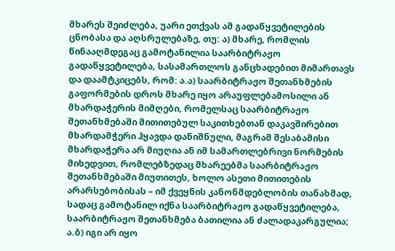მხარეს შეიძლება, უარი ეთქვას ამ გადაწყვეტილების ცნობასა და აღსრულებაზე, თუ: ა) მხარე, რომლის წინააღმდეგაც გამოტანილია საარბიტრაჟო გადაწყვეტილება, სასამართლოს განცხადებით მიმართავს და დაამტკიცებს, რომ: ა.ა) საარბიტრაჟო შეთანხმების გაფორმების დროს მხარე იყო არაუფლებამოსილი ან მხარდაჭერის მიმღები, რომელსაც საარბიტრაჟო შეთანხმებაში მითითებულ საკითხებთან დაკავშირებით მხარდამჭერი ჰყავდა დანიშნული, მაგრამ შესაბამისი მხარდაჭერა არ მიუღია ან იმ სამართლებრივი ნორმების მიხედვით, რომლებზედაც მხარეებმა საარბიტრაჟო შეთანხმებაში მიუთითეს, ხოლო ასეთი მითითების არარსებობისას – იმ ქვეყნის კანონმდებლობის თანახმად, სადაც გამოტანილ იქნა საარბიტრაჟო გადაწყვეტილება, საარბიტრაჟო შეთანხმება ბათილია ან ძალადაკარგულია; ა.ბ) იგი არ იყო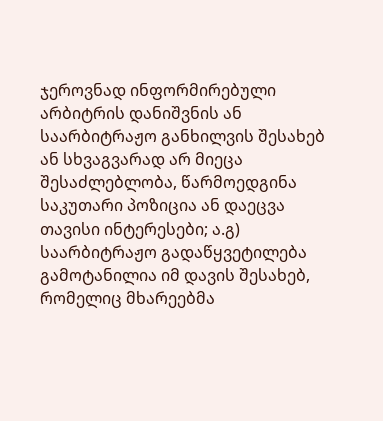ჯეროვნად ინფორმირებული არბიტრის დანიშვნის ან საარბიტრაჟო განხილვის შესახებ ან სხვაგვარად არ მიეცა შესაძლებლობა, წარმოედგინა საკუთარი პოზიცია ან დაეცვა თავისი ინტერესები; ა.გ) საარბიტრაჟო გადაწყვეტილება გამოტანილია იმ დავის შესახებ, რომელიც მხარეებმა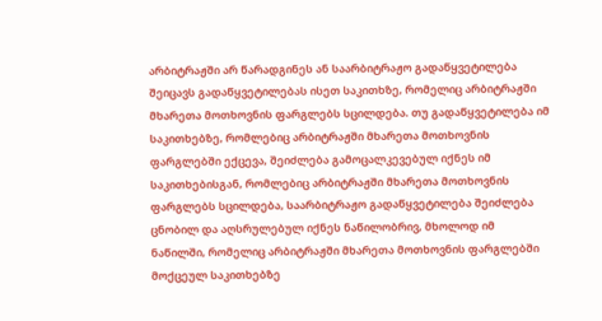არბიტრაჟში არ წარადგინეს ან საარბიტრაჟო გადაწყვეტილება შეიცავს გადაწყვეტილებას ისეთ საკითხზე, რომელიც არბიტრაჟში მხარეთა მოთხოვნის ფარგლებს სცილდება. თუ გადაწყვეტილება იმ საკითხებზე, რომლებიც არბიტრაჟში მხარეთა მოთხოვნის ფარგლებში ექცევა, შეიძლება გამოცალკევებულ იქნეს იმ საკითხებისგან, რომლებიც არბიტრაჟში მხარეთა მოთხოვნის ფარგლებს სცილდება, საარბიტრაჟო გადაწყვეტილება შეიძლება ცნობილ და აღსრულებულ იქნეს ნაწილობრივ, მხოლოდ იმ ნაწილში, რომელიც არბიტრაჟში მხარეთა მოთხოვნის ფარგლებში მოქცეულ საკითხებზე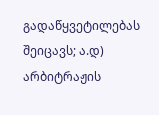გადაწყვეტილებას შეიცავს; ა.დ) არბიტრაჟის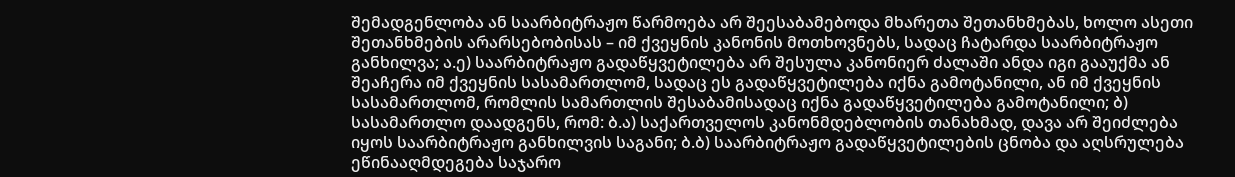შემადგენლობა ან საარბიტრაჟო წარმოება არ შეესაბამებოდა მხარეთა შეთანხმებას, ხოლო ასეთი შეთანხმების არარსებობისას – იმ ქვეყნის კანონის მოთხოვნებს, სადაც ჩატარდა საარბიტრაჟო განხილვა; ა.ე) საარბიტრაჟო გადაწყვეტილება არ შესულა კანონიერ ძალაში ანდა იგი გააუქმა ან შეაჩერა იმ ქვეყნის სასამართლომ, სადაც ეს გადაწყვეტილება იქნა გამოტანილი, ან იმ ქვეყნის სასამართლომ, რომლის სამართლის შესაბამისადაც იქნა გადაწყვეტილება გამოტანილი; ბ) სასამართლო დაადგენს, რომ: ბ.ა) საქართველოს კანონმდებლობის თანახმად, დავა არ შეიძლება იყოს საარბიტრაჟო განხილვის საგანი; ბ.ბ) საარბიტრაჟო გადაწყვეტილების ცნობა და აღსრულება ეწინააღმდეგება საჯარო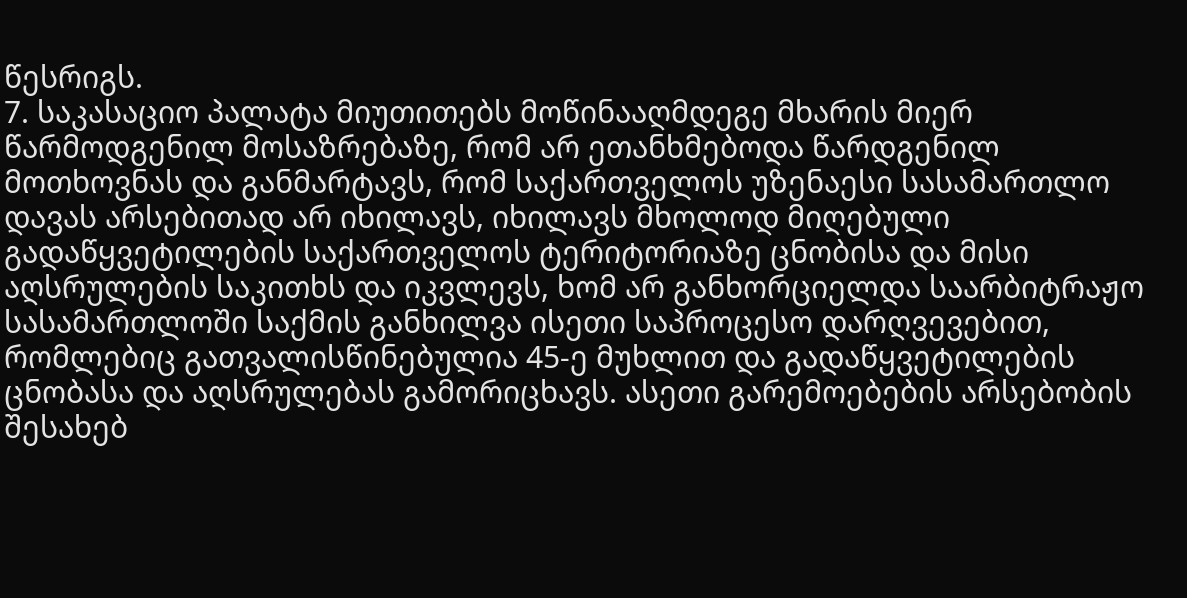წესრიგს.
7. საკასაციო პალატა მიუთითებს მოწინააღმდეგე მხარის მიერ წარმოდგენილ მოსაზრებაზე, რომ არ ეთანხმებოდა წარდგენილ მოთხოვნას და განმარტავს, რომ საქართველოს უზენაესი სასამართლო დავას არსებითად არ იხილავს, იხილავს მხოლოდ მიღებული გადაწყვეტილების საქართველოს ტერიტორიაზე ცნობისა და მისი აღსრულების საკითხს და იკვლევს, ხომ არ განხორციელდა საარბიტრაჟო სასამართლოში საქმის განხილვა ისეთი საპროცესო დარღვევებით, რომლებიც გათვალისწინებულია 45-ე მუხლით და გადაწყვეტილების ცნობასა და აღსრულებას გამორიცხავს. ასეთი გარემოებების არსებობის შესახებ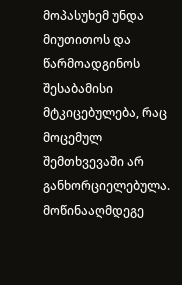მოპასუხემ უნდა მიუთითოს და წარმოადგინოს შესაბამისი მტკიცებულება, რაც მოცემულ შემთხვევაში არ განხორციელებულა. მოწინააღმდეგე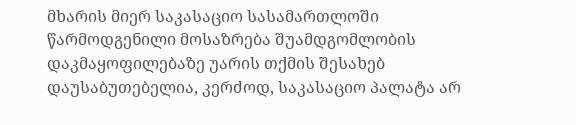მხარის მიერ საკასაციო სასამართლოში წარმოდგენილი მოსაზრება შუამდგომლობის დაკმაყოფილებაზე უარის თქმის შესახებ დაუსაბუთებელია, კერძოდ, საკასაციო პალატა არ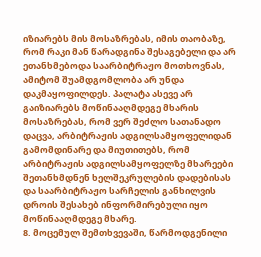იზიარებს მის მოსაზრებას, იმის თაობაზე, რომ რაკი მან წარადგინა შესაგებელი და არ ეთანხმებოდა საარბიტრაჟო მოთხოვნას, ამიტომ შუამდგომლობა არ უნდა დაკმაყოფილდეს. პალატა ასევე არ გაიზიარებს მოწინააღმდეგე მხარის მოსაზრებას, რომ ვერ შეძლო სათანადო დაცვა, არბიტრაჟის ადგილსამყოფელიდან გამომდინარე და მიუთითებს, რომ არბიტრაჟის ადგილსამყოფელზე მხარეები შეთანხმდნენ ხელშეკრულების დადებისას და საარბიტრაჟო სარჩელის განხილვის დროის შესახებ ინფორმირებული იყო მოწინააღმდეგე მხარე.
8. მოცემულ შემთხვევაში, წარმოდგენილი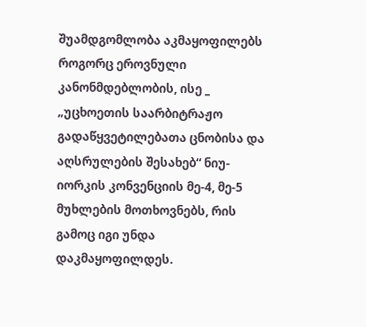შუამდგომლობა აკმაყოფილებს როგორც ეროვნული კანონმდებლობის, ისე _ „უცხოეთის საარბიტრაჟო გადაწყვეტილებათა ცნობისა და აღსრულების შესახებ“ ნიუ-იორკის კონვენციის მე-4, მე-5 მუხლების მოთხოვნებს, რის გამოც იგი უნდა დაკმაყოფილდეს.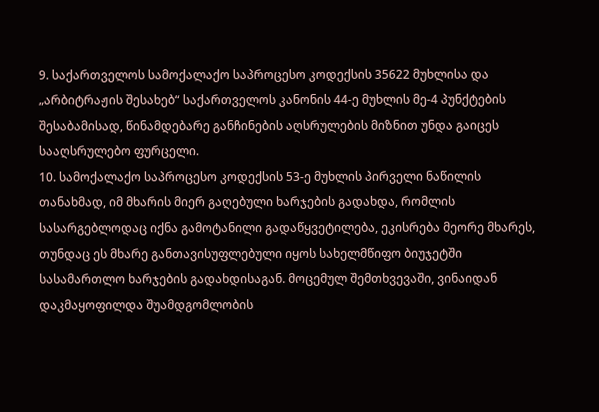9. საქართველოს სამოქალაქო საპროცესო კოდექსის 35622 მუხლისა და „არბიტრაჟის შესახებ“ საქართველოს კანონის 44-ე მუხლის მე-4 პუნქტების შესაბამისად, წინამდებარე განჩინების აღსრულების მიზნით უნდა გაიცეს სააღსრულებო ფურცელი.
10. სამოქალაქო საპროცესო კოდექსის 53-ე მუხლის პირველი ნაწილის თანახმად, იმ მხარის მიერ გაღებული ხარჯების გადახდა, რომლის სასარგებლოდაც იქნა გამოტანილი გადაწყვეტილება, ეკისრება მეორე მხარეს, თუნდაც ეს მხარე განთავისუფლებული იყოს სახელმწიფო ბიუჯეტში სასამართლო ხარჯების გადახდისაგან. მოცემულ შემთხვევაში, ვინაიდან დაკმაყოფილდა შუამდგომლობის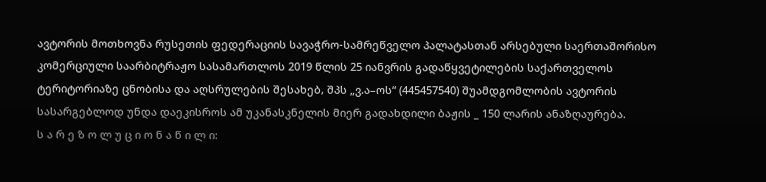ავტორის მოთხოვნა რუსეთის ფედერაციის სავაჭრო-სამრეწველო პალატასთან არსებული საერთაშორისო კომერციული საარბიტრაჟო სასამართლოს 2019 წლის 25 იანვრის გადაწყვეტილების საქართველოს ტერიტორიაზე ცნობისა და აღსრულების შესახებ, შპს „ვ.ა–ოს“ (445457540) შუამდგომლობის ავტორის სასარგებლოდ უნდა დაეკისროს ამ უკანასკნელის მიერ გადახდილი ბაჟის _ 150 ლარის ანაზღაურება.
ს ა რ ე ზ ო ლ უ ც ი ო ნ ა წ ი ლ ი: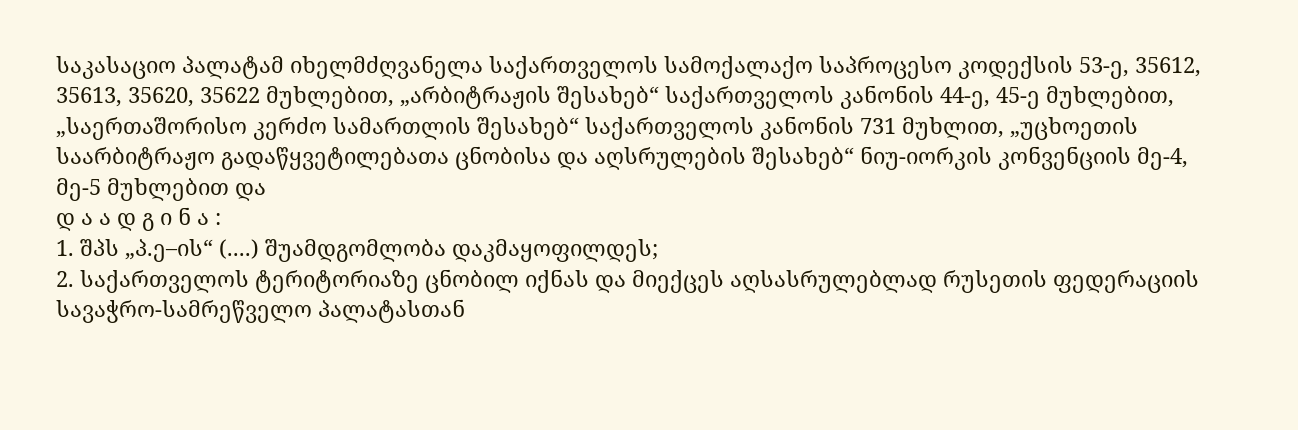საკასაციო პალატამ იხელმძღვანელა საქართველოს სამოქალაქო საპროცესო კოდექსის 53-ე, 35612, 35613, 35620, 35622 მუხლებით, „არბიტრაჟის შესახებ“ საქართველოს კანონის 44-ე, 45-ე მუხლებით, „საერთაშორისო კერძო სამართლის შესახებ“ საქართველოს კანონის 731 მუხლით, „უცხოეთის საარბიტრაჟო გადაწყვეტილებათა ცნობისა და აღსრულების შესახებ“ ნიუ-იორკის კონვენციის მე-4, მე-5 მუხლებით და
დ ა ა დ გ ი ნ ა :
1. შპს „პ.ე–ის“ (....) შუამდგომლობა დაკმაყოფილდეს;
2. საქართველოს ტერიტორიაზე ცნობილ იქნას და მიექცეს აღსასრულებლად რუსეთის ფედერაციის სავაჭრო-სამრეწველო პალატასთან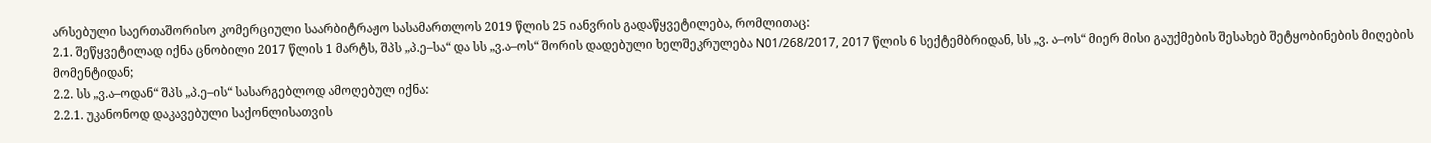არსებული საერთაშორისო კომერციული საარბიტრაჟო სასამართლოს 2019 წლის 25 იანვრის გადაწყვეტილება, რომლითაც:
2.1. შეწყვეტილად იქნა ცნობილი 2017 წლის 1 მარტს, შპს „პ.ე–სა“ და სს „ვ.ა–ოს“ შორის დადებული ხელშეკრულება N01/268/2017, 2017 წლის 6 სექტემბრიდან, სს „ვ. ა–ოს“ მიერ მისი გაუქმების შესახებ შეტყობინების მიღების მომენტიდან;
2.2. სს „ვ.ა–ოდან“ შპს „პ.ე–ის“ სასარგებლოდ ამოღებულ იქნა:
2.2.1. უკანონოდ დაკავებული საქონლისათვის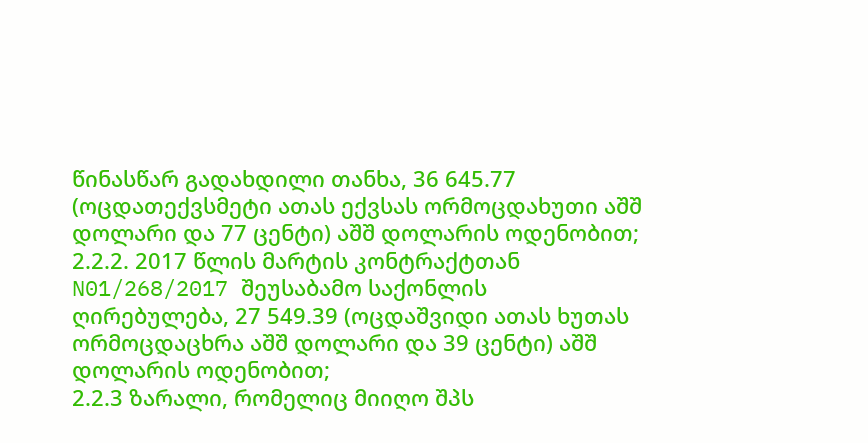წინასწარ გადახდილი თანხა, 36 645.77 (ოცდათექვსმეტი ათას ექვსას ორმოცდახუთი აშშ დოლარი და 77 ცენტი) აშშ დოლარის ოდენობით;
2.2.2. 2017 წლის მარტის კონტრაქტთან N01/268/2017 შეუსაბამო საქონლის ღირებულება, 27 549.39 (ოცდაშვიდი ათას ხუთას ორმოცდაცხრა აშშ დოლარი და 39 ცენტი) აშშ დოლარის ოდენობით;
2.2.3 ზარალი, რომელიც მიიღო შპს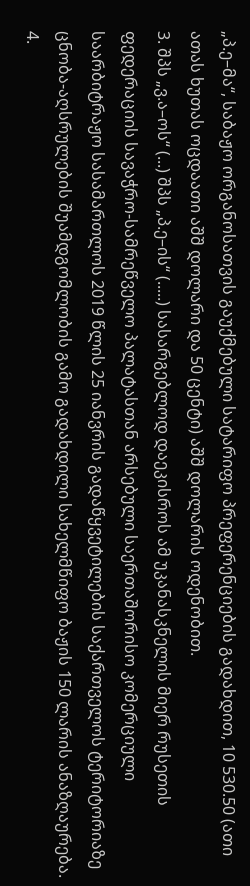„პ.ე–მა“, საბაჟო ორგანოსათვის გაუქმებული სატარიფო პრეფერენციების გადახდით, 10 530.50 (ათი ათას ხუთას ოცდაათი აშშ დოლარი და 50 ცენტი) აშშ დოლარის ოდენობით.
3. შპს „ვ.ა–ოს“ (...) შპს „პ.ე–ის“ (.....) სასარგებლოდ დაეკისროს ამ უკანასკნელის მიერ რუსეთის ფედერაციის სავაჭრო-სამრეწველო პალატასთან არსებული საერთაშორისო კომერციული საარბიტრაჟო სასამართლოს 2019 წლის 25 იანვრის გადაწყვეტილების საქართველოს ტერიტორიაზე ცნობა-აღსრულების შუამდგომლობის გამო გადახდილი სახელმწიფო ბაჟის 150 ლარის ანაზღაურება.
4.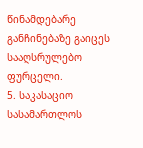წინამდებარე განჩინებაზე გაიცეს სააღსრულებო ფურცელი.
5. საკასაციო სასამართლოს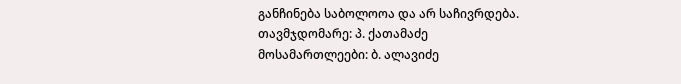განჩინება საბოლოოა და არ საჩივრდება.
თავმჯდომარე: პ. ქათამაძე
მოსამართლეები: ბ. ალავიძე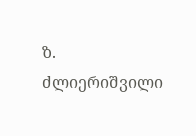ზ. ძლიერიშვილი